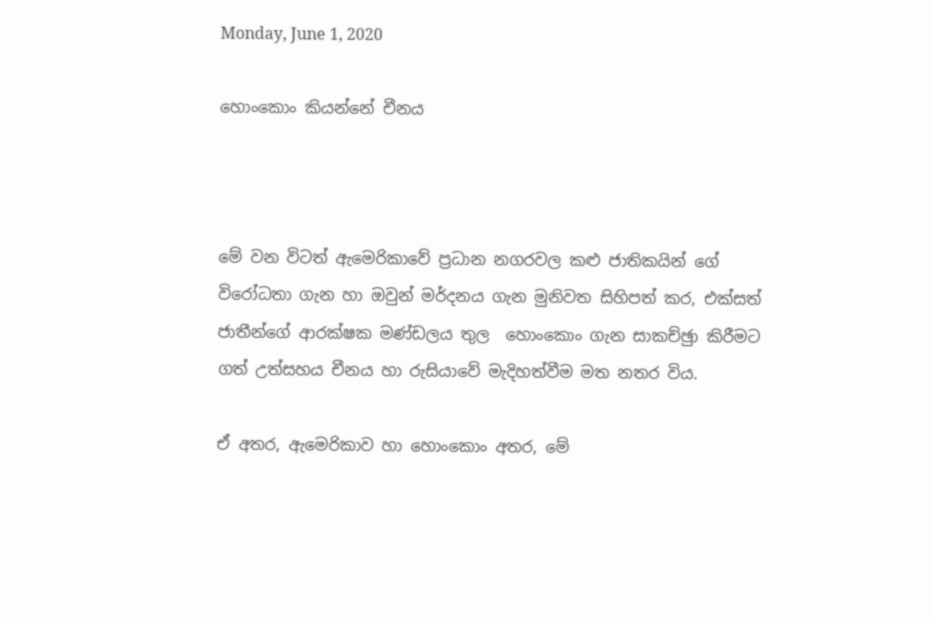Monday, June 1, 2020

හොංකොං කියන්නේ චීනය



මේ වන විටත් ඇමෙරිකාවේ ප්‍රධාන නගරවල කළු ජාතිකයින් ගේ විරෝධතා ගැන හා ඔවුන් මර්දනය ගැන මුනිවත සිහිපත් කර, එක්සත් ජාතීන්ගේ ආරක්ෂක මණ්ඩලය තුල  හොංකොං ගැන සාකච්ඡුා කිරීමට ගත් උත්සහය චීනය හා රුසියාවේ මැදිහත්වීම මත නතර විය.

ඒ අතර, ඇමෙරිකාව හා හොංකොං අතර, මේ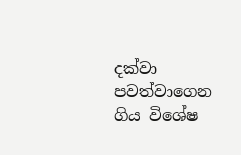දක්වා පවත්වාගෙන ගිය විශේෂ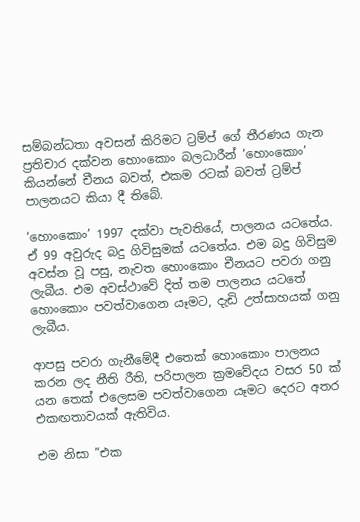සම්බන්ධතා අවසන් කිරිමට ට්‍රම්ප් ගේ තීරණය ගැන ප්‍රතිචාර දක්වන හොංකොං බලධාරීන් ‘හොංකොං’ කියන්නේ චීනය බවත්, එකම රටක් බවත් ට්‍රම්ප් පාලනයට කියා දී තිබේ.

‘හොංකොං’ 1997 දක්වා පැවතියේ, පාලනය යටතේය. ඒ 99 අවුරුද බදු ගිවිසුමක් යටතේය. එම බදු ගිවිසුම අවස්න වූ පසු, නැවත හොංකොං චීනයට පවරා ගනු ලැබීය. එම අවස්ථාවේ දිත් තම පාලනය යටතේ හොංකොං පවත්වාගෙන යෑමට, දැඩි උත්සාහයක් ගනු ලැබීය.

ආපසු පවරා ගැනීමේදී එතෙක් හොංකොං පාලනය කරන ලද නීති රීති, පරිපාලන ක්‍රමවේදය වසර 50 ක් යන තෙක් එලෙසම පවත්වාගෙන යෑමට දෙරට අතර එකඟතාවයක් ඇතිවිය.

එම නිසා ”එක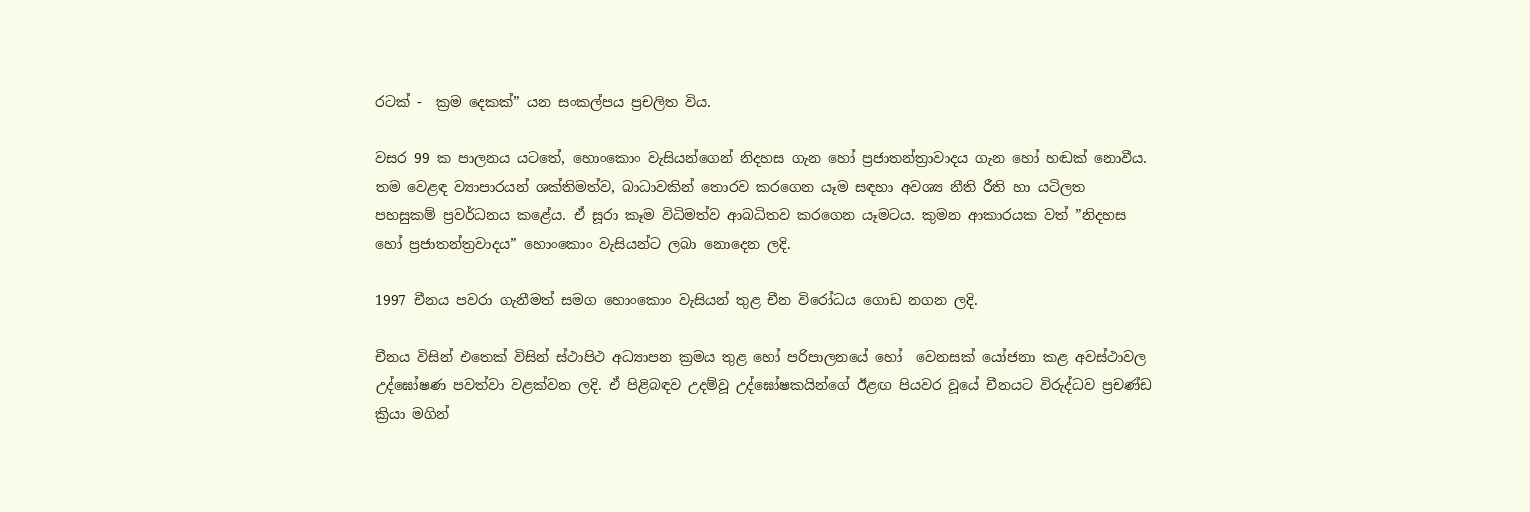රටක් -  ක්‍රම දෙකක්” යන සංකල්පය ප්‍රචලිත විය.

වසර 99 ක පාලනය යටතේ, හොංකොං වැසියන්ගෙන් නිදහස ගැන හෝ ප්‍රජාතන්ත්‍රාවාදය ගැන හෝ හඬක් නොවීය. තම වෙළඳ ව්‍යාපාරයන් ශක්තිමත්ව, බාධාවකින් තොරව කරගෙන යෑම සඳහා අවශ්‍ය නීති රීති හා යටිලත පහසුකම් ප්‍රවර්ධනය කළේය. ඒ සූරා කෑම විධිමත්ව ආබධිතව කරගෙන යෑමටය. කුමන ආකාරයක වත් ”නිදහස හෝ ප්‍රජාතන්ත්‍රවාදය” හොංකොං වැසියන්ට ලබා නොදෙන ලදි.

1997 චීනය පවරා ගැනීමත් සමග හොංකොං වැසියන් තුළ චීන විරෝධය ගොඩ නගන ලදි.

චීනය විසින් එතෙක් විසින් ස්ථාපිථ අධ්‍යාපන ක්‍රමය තුළ හෝ පරිපාලනයේ හෝ  වෙනසක් යෝජනා කළ අවස්ථාවල උද්ඝෝෂණ පවත්වා වළක්වන ලදි. ඒ පිළිබඳව උදම්වූ උද්ඝෝෂකයින්ගේ ඊළඟ පියවර වූයේ චීනයට විරුද්ධව ප්‍රචණ්ඩ ක්‍රියා මගින්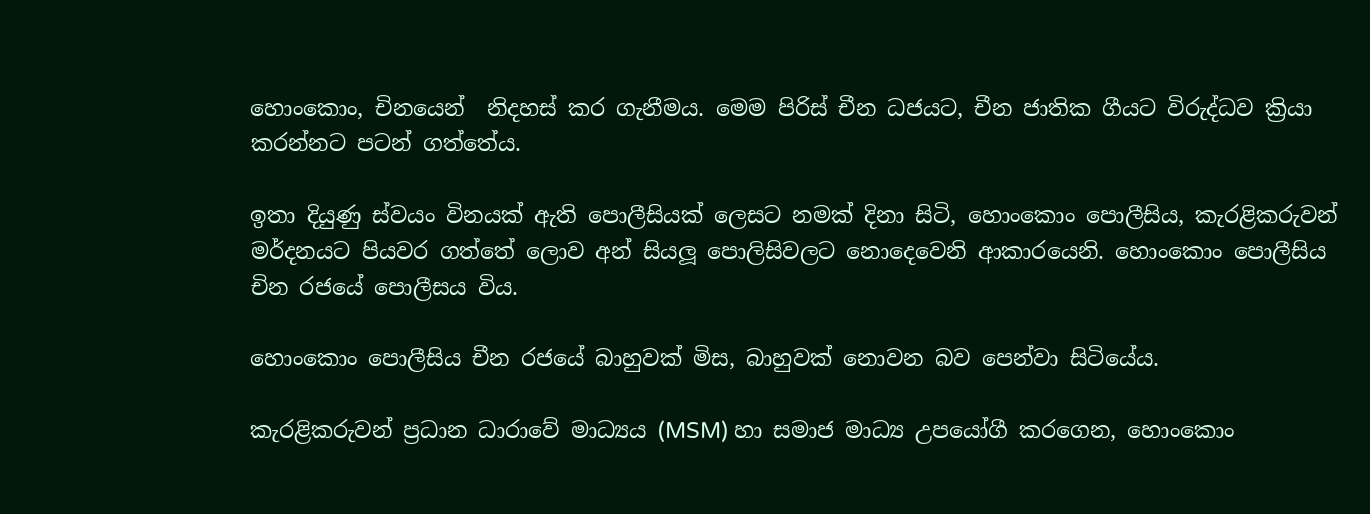හොංකොං, චිනයෙන්  නිදහස් කර ගැනීමය. මෙම පිරිස් චීන ධජයට, චීන ජාතික ගීයට විරුද්ධව ක්‍රියා කරන්නට පටන් ගත්තේය.

ඉතා දියුණු ස්වයං විනයක් ඇති පොලීසියක් ලෙසට නමක් දිනා සිටි, හොංකොං පොලීසිය, කැරළිකරුවන් මර්දනයට පියවර ගත්තේ ලොව අන් සියලූ පොලිසිවලට නොදෙවෙනි ආකාරයෙනි. හොංකොං පොලීසිය චින රජයේ පොලීසය විය.

හොංකොං පොලීසිය චීන රජයේ බාහුවක් මිස, බාහුවක් නොවන බව පෙන්වා සිටියේය.

කැරළිකරුවන් ප්‍රධාන ධාරාවේ මාධ්‍යය (MSM) හා සමාජ මාධ්‍ය උපයෝගී කරගෙන, හොංකොං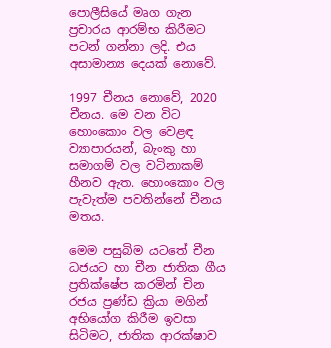පොලීසියේ මෘග ගැන ප්‍රචාරය ආරම්භ කිරීමට පටන් ගන්නා ලදි. එය අසාමාන්‍ය දෙයක් නොවේ.

1997 චීනය නොවේ, 2020 චීනය. මෙ වන විට හොංකොං වල වෙළඳ ව්‍යාපාරයන්, බැංකු හා සමාගම් වල වටිනාකම් හීනව ඇත. හොංකොං වල පැවැත්ම පවතින්නේ චීනය මතය.

මෙම පසුබිම යටතේ චීන ධජයට හා චීන ජාතික ගීය ප්‍රතික්ෂේප කරමින් චින රජය ප්‍රණ්ඩ ක්‍රියා මගින් අභියෝග කිරීම ඉවසා සිටිමට, ජාතික ආරක්ෂාව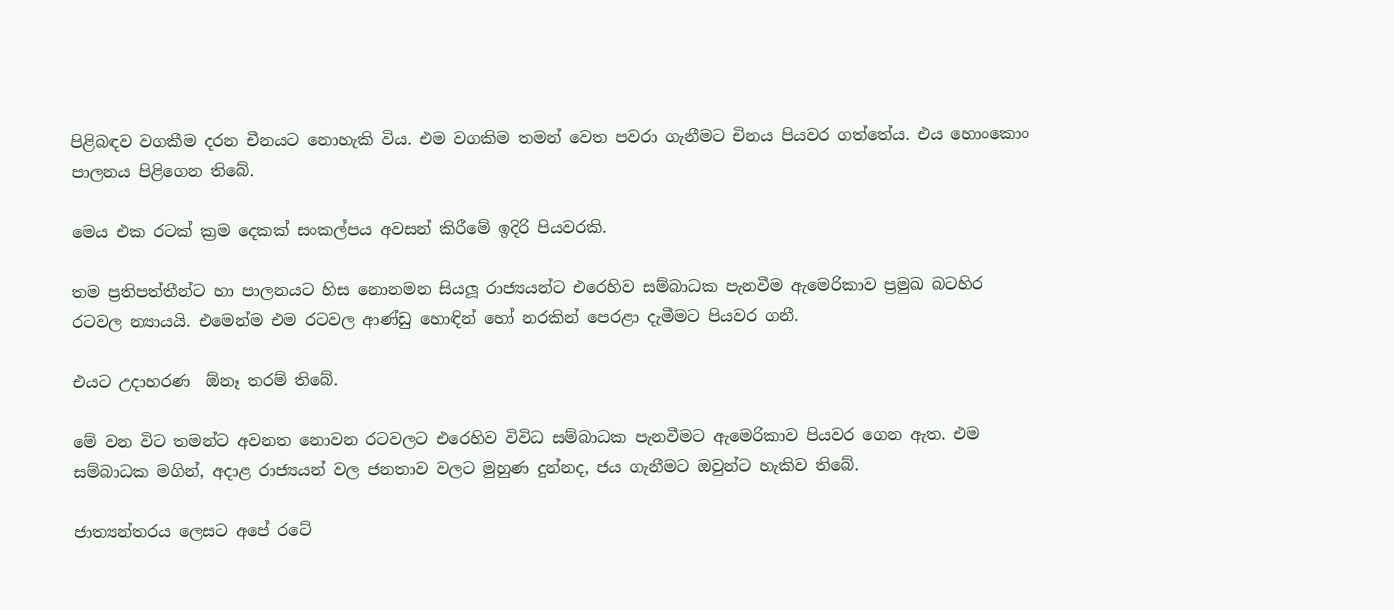පිළිබඳව වගකීම දරන චීනයට නොහැකි විය. එම වගකිම තමන් වෙත පවරා ගැනීමට චිනය පියවර ගත්තේය. එය හොංකොං පාලනය පිළිගෙන තිබේ.

මෙය එක රටක් ක්‍රම දෙකක් සංකල්පය අවසන් කිරීමේ ඉදිරි පියවරකි.

තම ප්‍රතිපත්තීන්ට හා පාලනයට හිස නොනමන සියලූ රාජ්‍යයන්ට එරෙහිව සම්බාධක පැනවීම ඇමෙරිකාව ප්‍රමුඛ බටහිර රටවල න්‍යායයි. එමෙන්ම එම රටවල ආණ්ඩු හොඳින් හෝ නරකින් පෙරළා දැමීමට පියවර ගනී.

එයට උදාහරණ  ඕනෑ තරම් තිබේ.

මේ වන විට තමන්ට අවනත නොවන රටවලට එරෙහිව විවිධ සම්බාධක පැනවීමට ඇමෙරිකාව පියවර ගෙන ඇත. එම සම්බාධක මගින්, අදාළ රාජ්‍යයන් වල ජනතාව වලට මුහුණ දුන්නද, ජය ගැනීමට ඔවුන්ට හැකිව තිබේ.

ජාත්‍යන්තරය ලෙසට අපේ රටේ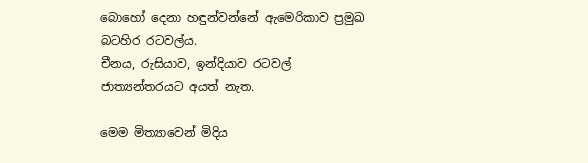බොහෝ දෙනා හඳුන්වන්නේ ඇමෙරිකාව ප්‍රමුඛ බටහිර රටවල්ය.
චීනය, රුසියාව, ඉන්දියාව රටවල් ජාත්‍යන්තරයට අයත් නැත.

මෙම මිත්‍යාවෙන් මිදිය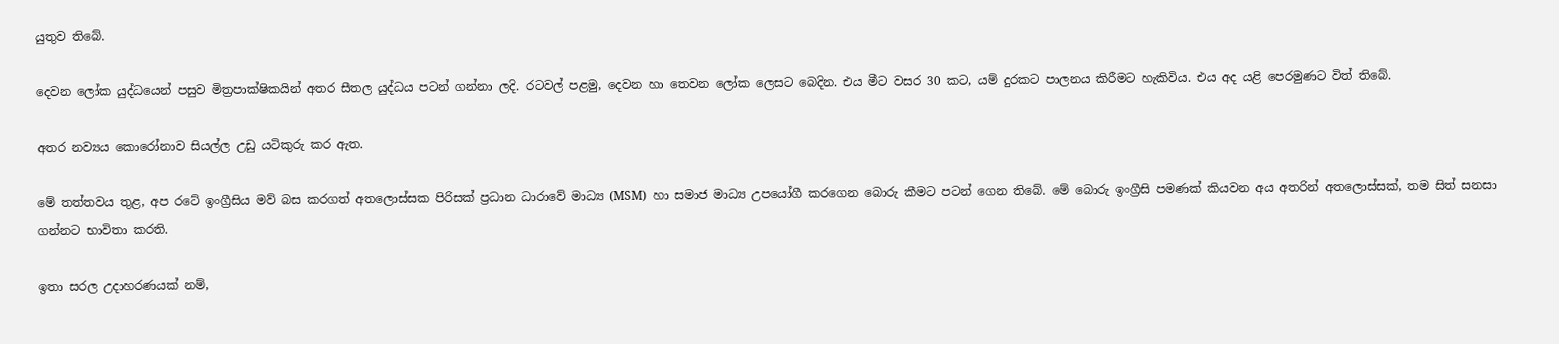යුතුව තිබේ.

දෙවන ලෝක යුද්ධයෙන් පසුව මිත්‍රපාක්ෂිකයින් අතර සීතල යුද්ධය පටන් ගන්නා ලදි. රටවල් පළමු, දෙවන හා තෙවන ලෝක ලෙසට බෙදින. එය මීට වසර 30 කට, යම් දුරකට පාලනය කිරීමට හැකිවිය. එය අද යළි පෙරමුණට විත් තිබේ.

අතර නව්‍යය කොරෝනාව සියල්ල උඩු යටිකුරු කර ඇත.

මේ තත්තවය තුළ, අප රටේ ඉංග්‍රීසිය මව් බස කරගත් අතලොස්සක පිරිසක් ප්‍රධාන ධාරාවේ මාධ්‍ය (MSM)  හා සමාජ මාධ්‍ය උපයෝගී කරගෙන බොරු කීමට පටන් ගෙන තිබේ. මේ බොරු ඉංග්‍රීසි පමණක් කියවන අය අතරින් අතලොස්සක්, තම සිත් සනසා ගන්නට භාවිතා කරති.

ඉතා සරල උදාහරණයක් නම්,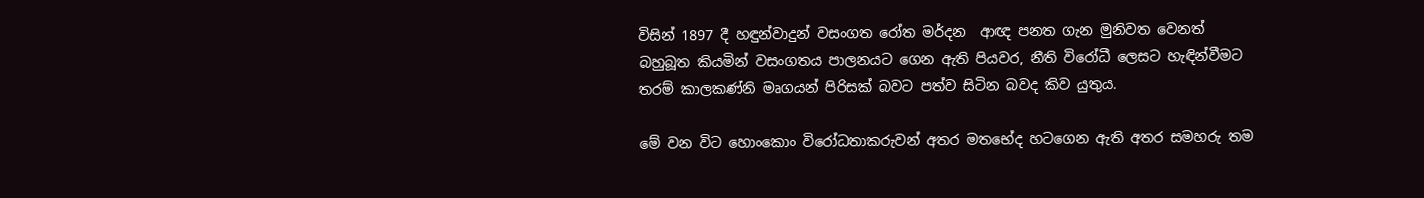විසින් 1897 දී හඳුන්වාදුන් වසංගත රෝත මර්දන  ආඥ පනත ගැන මුනිවත වෙනත් බහුබූත කියමින් වසංගතය පාලනයට ගෙන ඇති පියවර, නීති විරෝධී ලෙසට හැඳින්වීමට තරම් කාලකණ්නි මෘගයන් පිරිසක් බවට පත්ව සිටින බවද කිව යුතුය.

මේ වන විට හොංකොං විරෝධතාකරුවන් අතර මතභේද හටගෙන ඇති අතර සමහරු තම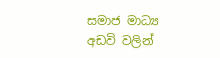සමාජ මාධ්‍ය අඩවි වලින්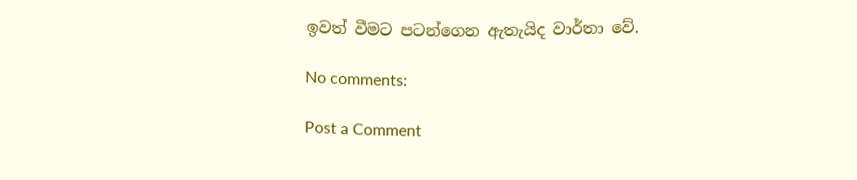ඉවත් වීමට පටන්ගෙන ඇතැයිද වාර්තා වේ.

No comments:

Post a Comment